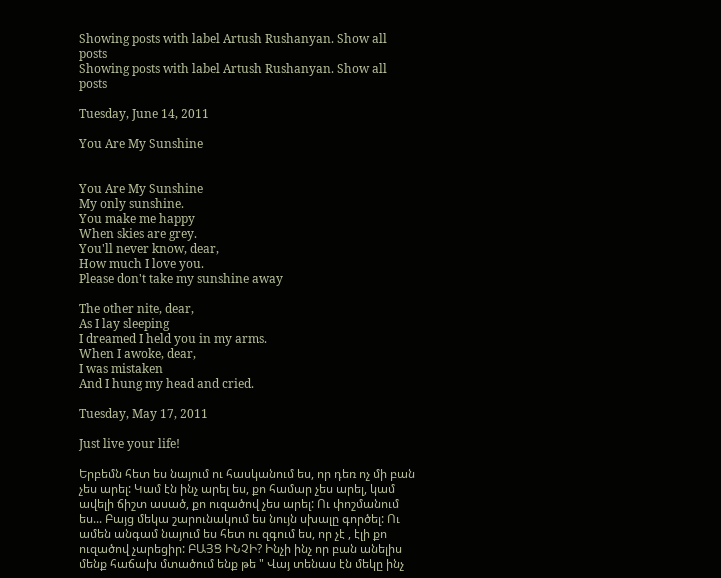Showing posts with label Artush Rushanyan. Show all posts
Showing posts with label Artush Rushanyan. Show all posts

Tuesday, June 14, 2011

You Are My Sunshine


You Are My Sunshine
My only sunshine.
You make me happy
When skies are grey.
You'll never know, dear,
How much I love you.
Please don't take my sunshine away

The other nite, dear,
As I lay sleeping
I dreamed I held you in my arms.
When I awoke, dear,
I was mistaken
And I hung my head and cried.

Tuesday, May 17, 2011

Just live your life!

Երբեմն հետ ես նայում ու հասկանում ես, որ դեռ ոչ մի բան չես արել: Կամ էն ինչ արել ես, քո համար չես արել, կամ ավելի ճիշտ ասած, քո ուզածով չես արել: Ու փոշմանում ես... Բայց մեկա շարունակում ես նույն սխալը գործել: Ու ամեն անգամ նայում ես հետ ու զգում ես, որ չէ , էլի քո ուզածով չարեցիր: ԲԱՅՑ ԻՆՉԻ? Ինչի ինչ որ բան անելիս մենք հաճախ մտածում ենք թե " Վայ տենաս էն մեկը ինչ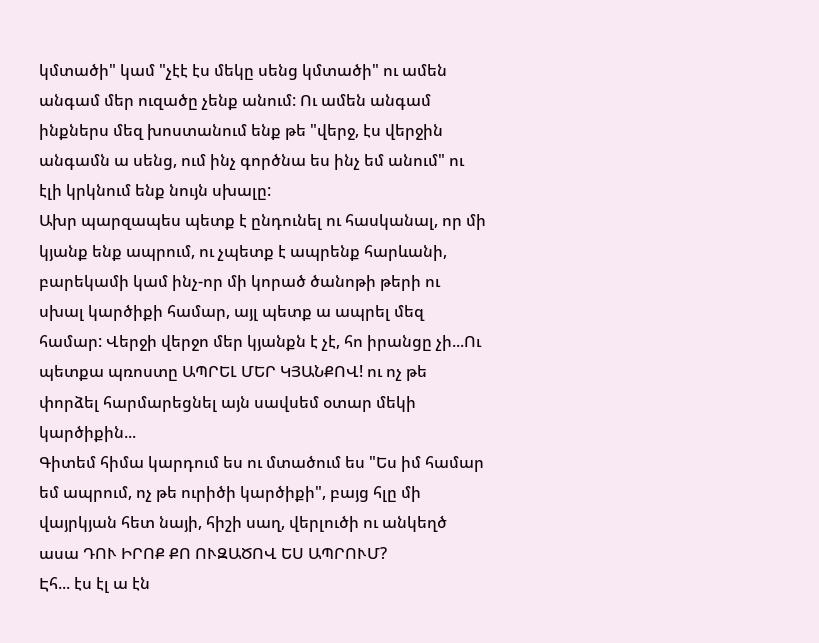կմտածի" կամ "չէէ էս մեկը սենց կմտածի" ու ամեն անգամ մեր ուզածը չենք անում: Ու ամեն անգամ ինքներս մեզ խոստանում ենք թե "վերջ, էս վերջին անգամն ա սենց, ում ինչ գործնա ես ինչ եմ անում" ու էլի կրկնում ենք նույն սխալը:
Ախր պարզապես պետք է ընդունել ու հասկանալ, որ մի կյանք ենք ապրում, ու չպետք է ապրենք հարևանի, բարեկամի կամ ինչ-որ մի կորած ծանոթի թերի ու սխալ կարծիքի համար, այլ պետք ա ապրել մեզ համար: Վերջի վերջո մեր կյանքն է չէ, հո իրանցը չի...Ու պետքա պռոստը ԱՊՐԵԼ ՄԵՐ ԿՅԱՆՔՈՎ! ու ոչ թե փորձել հարմարեցնել այն սավսեմ օտար մեկի կարծիքին...
Գիտեմ հիմա կարդում ես ու մտածում ես "Ես իմ համար եմ ապրում, ոչ թե ուրիծի կարծիքի", բայց հլը մի վայրկյան հետ նայի, հիշի սաղ, վերլուծի ու անկեղծ ասա ԴՈՒ ԻՐՈՔ ՔՈ ՈՒԶԱԾՈՎ ԵՍ ԱՊՐՈՒՄ?
Էհ... էս էլ ա էն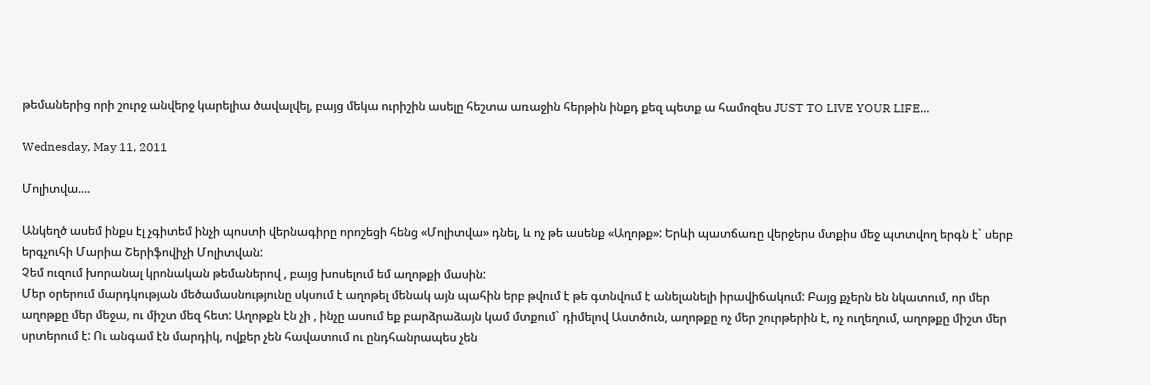թեմաներից որի շուրջ անվերջ կարելիա ծավալվել, բայց մեկա ուրիշին ասելը հեշտա առաջին հերթին ինքդ քեզ պետք ա համոզես JUST TO LIVE YOUR LIFE...

Wednesday, May 11, 2011

Մոլիտվա....

Անկեղծ ասեմ ինքս էլ չգիտեմ ինչի պոստի վերնագիրը որոշեցի հենց «Մոլիտվա» դնել, և ոչ թե ասենք «Աղոթք»: Երևի պատճառը վերջերս մտքիս մեջ պտտվող երգն է` սերբ երգչուհի Մարիա Շերիֆովիչի Մոլիտվան:
Չեմ ուզում խորանալ կրոնական թեմաներով , բայց խոսելում եմ աղոթքի մասին:
Մեր օրերում մարդկության մեծամասնությունը սկսում է աղոթել մենակ այն պահին երբ թվում է թե գտնվում է անելանելի իրավիճակում: Բայց քչերն են նկատում, որ մեր աղոթքը մեր մեջա, ու միշտ մեզ հետ: Աղոթքն էն չի , ինչը ասում եք բարձրաձայն կամ մտքում` դիմելով Աստծուն, աղոթքը ոչ մեր շուրթերին է, ոչ ուղեղում, աղոթքը միշտ մեր սրտերում է: Ու անգամ էն մարդիկ, ովքեր չեն հավատում ու ընդհանրապես չեն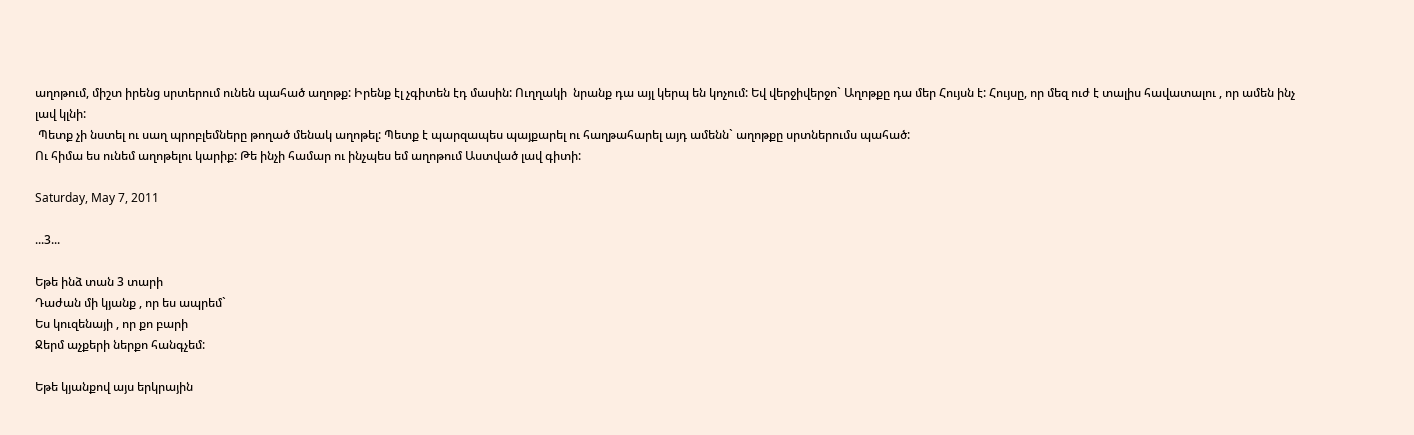աղոթում, միշտ իրենց սրտերում ունեն պահած աղոթք: Իրենք էլ չգիտեն էդ մասին: Ուղղակի  նրանք դա այլ կերպ են կոչում: Եվ վերջիվերջո` Աղոթքը դա մեր Հույսն է: Հույսը, որ մեզ ուժ է տալիս հավատալու , որ ամեն ինչ լավ կլնի:
 Պետք չի նստել ու սաղ պրոբլեմները թողած մենակ աղոթել: Պետք է պարզապես պայքարել ու հաղթահարել այդ ամենն` աղոթքը սրտներումս պահած:
Ու հիմա ես ունեմ աղոթելու կարիք: Թե ինչի համար ու ինչպես եմ աղոթում Աստված լավ գիտի:

Saturday, May 7, 2011

...3...

Եթե ինձ տան 3 տարի
Դաժան մի կյանք , որ ես ապրեմ`
Ես կուզենայի , որ քո բարի
Ջերմ աչքերի ներքո հանգչեմ:

Եթե կյանքով այս երկրային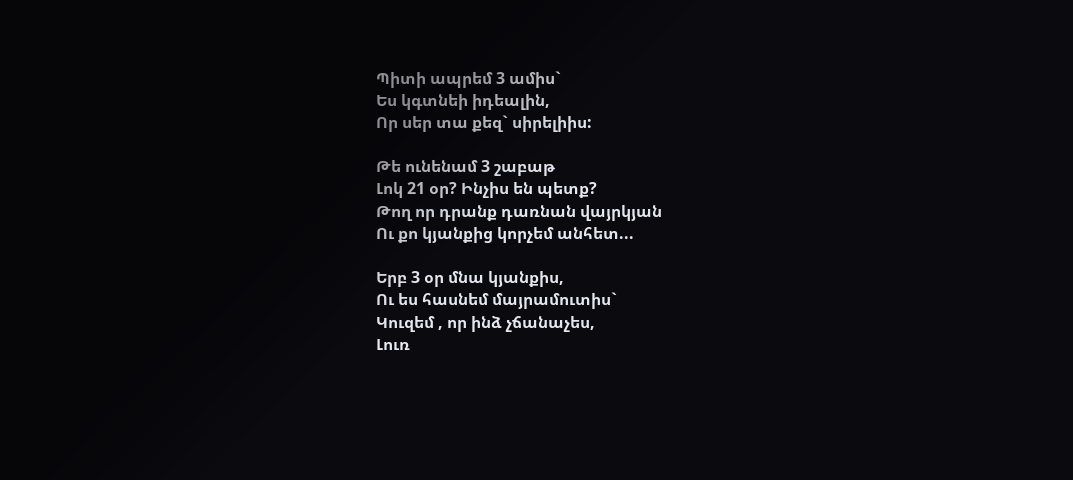Պիտի ապրեմ 3 ամիս`
Ես կգտնեի իդեալին,
Որ սեր տա քեզ` սիրելիիս:

Թե ունենամ 3 շաբաթ
Լոկ 21 օր? Ինչիս են պետք?
Թող որ դրանք դառնան վայրկյան
Ու քո կյանքից կորչեմ անհետ...

Երբ 3 օր մնա կյանքիս,
Ու ես հասնեմ մայրամուտիս`
Կուզեմ , որ ինձ չճանաչես,
Լուռ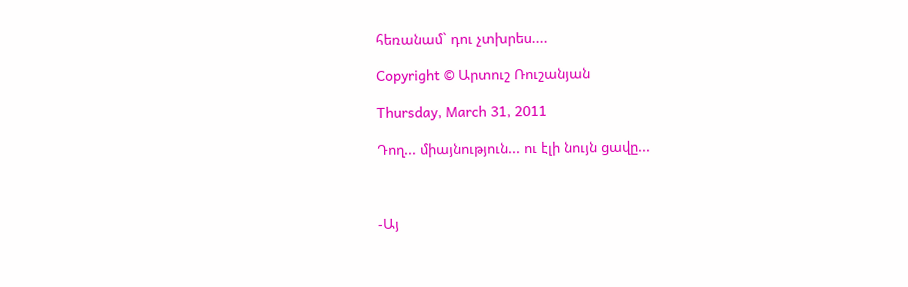հեռանամ` դու չտխրես....

Copyright © Արտուշ Ռուշանյան

Thursday, March 31, 2011

Դող... միայնություն... ու էլի նույն ցավը...



-Այ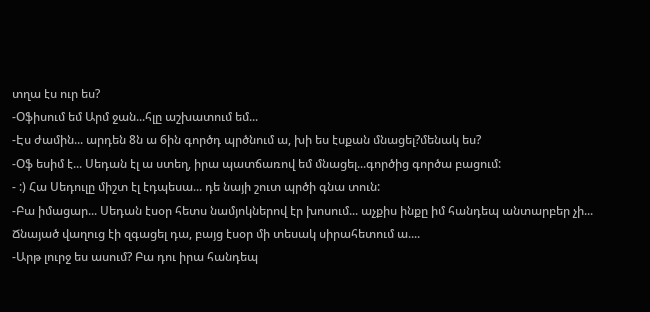տղա էս ուր ես?
-Օֆիսում եմ Արմ ջան...հլը աշխատում եմ...
-Էս ժամին... արդեն 8ն ա 6ին գործդ պրծնում ա, խի ես էսքան մնացել?մենակ ես?
-Օֆ եսիմ է... Սեդան էլ ա ստեղ, իրա պատճառով եմ մնացել...գործից գործա բացում:
- :) Հա Սեդուլը միշտ էլ էդպեսա... դե նայի շուտ պրծի գնա տուն:
-Բա իմացար... Սեդան էսօր հետս նամյոկներով էր խոսում... աչքիս ինքը իմ հանդեպ անտարբեր չի... Ճնայած վաղուց էի զգացել դա, բայց էսօր մի տեսակ սիրահետում ա....
-Արթ լուրջ ես ասում? Բա դու իրա հանդեպ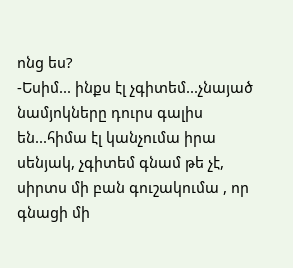ոնց ես?
-Եսիմ... ինքս էլ չգիտեմ...չնայած նամյոկները դուրս գալիս են...հիմա էլ կանչումա իրա սենյակ, չգիտեմ գնամ թե չէ, սիրտս մի բան գուշակումա , որ գնացի մի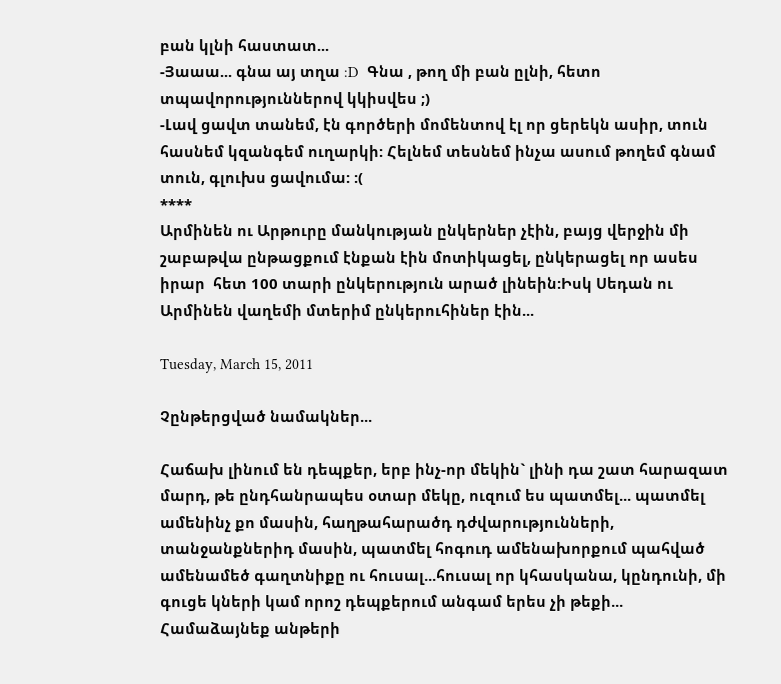բան կլնի հաստատ...
-Յաաա... գնա այ տղա :D  Գնա , թող մի բան ըլնի, հետո տպավորություններով կկիսվես ;)
-Լավ ցավտ տանեմ, էն գործերի մոմենտով էլ որ ցերեկն ասիր, տուն հասնեմ կզանգեմ ուղարկի: Հելնեմ տեսնեմ ինչա ասում թողեմ գնամ տուն, գլուխս ցավումա: :(
****
Արմինեն ու Արթուրը մանկության ընկերներ չէին, բայց վերջին մի շաբաթվա ընթացքում էնքան էին մոտիկացել, ընկերացել որ ասես իրար  հետ 100 տարի ընկերություն արած լինեին:Իսկ Սեդան ու Արմինեն վաղեմի մտերիմ ընկերուհիներ էին...

Tuesday, March 15, 2011

Չընթերցված նամակներ...

Հաճախ լինում են դեպքեր, երբ ինչ-որ մեկին` լինի դա շատ հարազատ մարդ, թե ընդհանրապես օտար մեկը, ուզում ես պատմել... պատմել ամենինչ քո մասին, հաղթահարածդ դժվարությունների, տանջանքներիդ մասին, պատմել հոգուդ ամենախորքում պահված ամենամեծ գաղտնիքը ու հուսալ...հուսալ որ կհասկանա, կընդունի, մի գուցե կների կամ որոշ դեպքերում անգամ երես չի թեքի... Համաձայնեք անթերի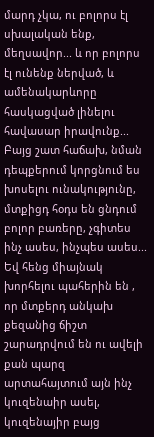մարդ չկա, ու բոլորս էլ սխալական ենք, մեղսավոր... և որ բոլորս էլ ունենք ներված, և ամենակարևորը հասկացված լինելու հավասար իրավունք...
Բայց շատ հաճախ, նման դեպքերում կորցնում ես խոսելու ունակությունը, մտքիցդ հօդս են ցնդում բոլոր բառերը, չգիտես ինչ ասես, ինչպես ասես... Եվ հենց միայնակ խորհելու պահերին են , որ մտքերդ անկախ քեզանից ճիշտ շարադրվում են ու ավելի քան պարզ արտահայտում այն ինչ կուզենաիր ասել, կուզենայիր բայց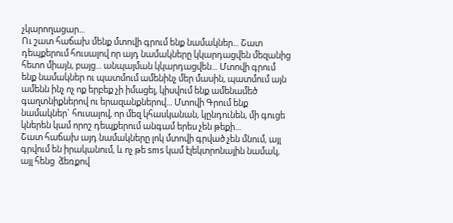չկարողացար...
Ու շատ հաճախ մենք մտովի գրում ենք նամակներ... Շատ դեպքերում հուսալով որ այդ նամակները կկարդացվեն մեզանից հետո միայն, բայց... անպայման կկարդացվեն... Մտովի գրում ենք նամակներ ու պատմում ամենինչ մեր մասին, պատմում այն ամենն ինչ ոչ ոք երբեք չի իմացել, կիսվում ենք ամենամեծ գաղտնիքներով ու երազանքներով... Մտովի Գրում ենք նամակներ` հուսալով, որ մեզ կհասկանան, կընդունեն, մի գուցե կներեն կամ որոշ դեպքերում անգամ երես չեն թեքի...
Շատ հաճախ այդ նամակները լոկ մտովի գրված չեն մնում, այլ գրվում են իրականում, և ոչ թե sms կամ էլեկտրոնային նամակ, այլ հենց  ձեռքով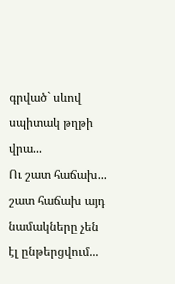գրված` սևով սպիտակ թղթի վրա...
Ու շատ հաճախ... շատ հաճախ այդ նամակները չեն էլ ընթերցվում...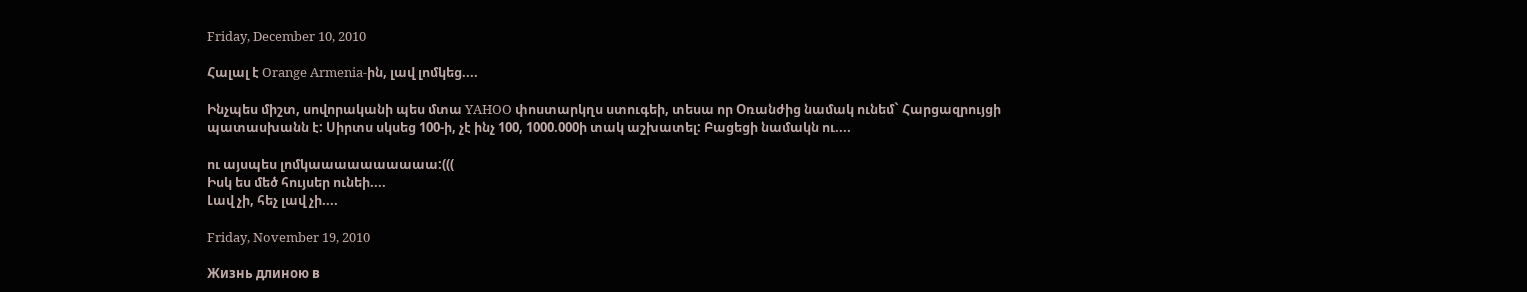Friday, December 10, 2010

Հալալ է Orange Armenia-ին, լավ լոմկեց....

Ինչպես միշտ, սովորականի պես մտա YAHOO փոստարկղս ստուգեի, տեսա որ Օռանժից նամակ ունեմ` Հարցազրույցի պատասխանն է: Սիրտս սկսեց 100-ի, չէ ինչ 100, 1000.000ի տակ աշխատել: Բացեցի նամակն ու....

ու այսպես լոմկաաաաաաաաաա:(((
Իսկ ես մեծ հույսեր ունեի....
Լավ չի, հեչ լավ չի....

Friday, November 19, 2010

Жизнь длиною в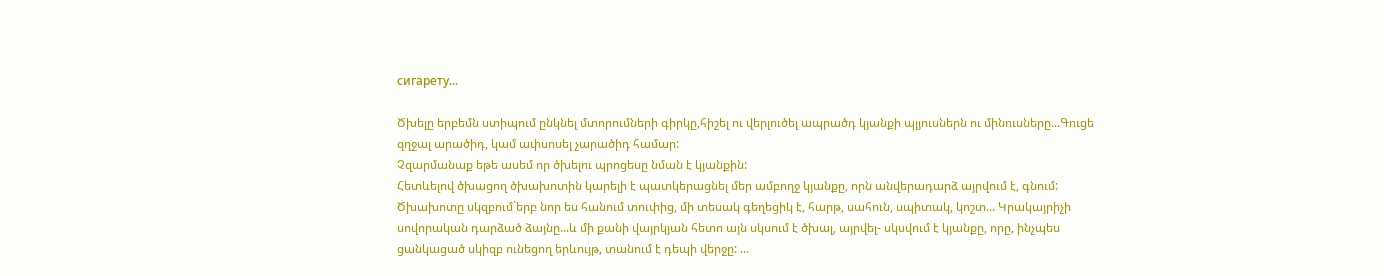сигарету...

Ծխելը երբեմն ստիպում ընկնել մտորումների գիրկը,հիշել ու վերլուծել ապրածդ կյանքի պլյուսներն ու մինուսները...Գուցե զղջալ արածիդ, կամ ափսոսել չարածիդ համար:
Չզարմանաք եթե ասեմ որ ծխելու պրոցեսը նման է կյանքին:
Հետևելով ծխացող ծխախոտին կարելի է պատկերացնել մեր ամբողջ կյանքը, որն անվերադարձ այրվում է, գնում:
Ծխախոտը սկզբում`երբ նոր ես հանում տուփից, մի տեսակ գեղեցիկ է, հարթ, սահուն, սպիտակ, կոշտ... Կրակայրիչի սովորական դարձած ձայնը...և մի քանի վայրկյան հետո այն սկսում է ծխալ, այրվել- սկսվում է կյանքը, որը, ինչպես ցանկացած սկիզբ ունեցող երևույթ, տանում է դեպի վերջը: ...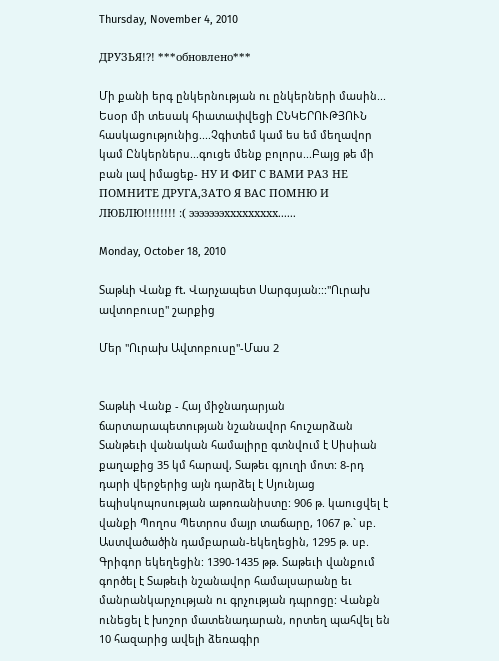Thursday, November 4, 2010

ДРУЗЬЯ!?! ***обновлено***

Մի քանի երգ ընկերնության ու ընկերների մասին...
Եսoր մի տեսակ հիատափվեցի ԸՆԿԵՐՈՒԹՅՈՒՆ հասկացությունից....Չգիտեմ կամ ես եմ մեղավոր կամ Ընկերներս...գուցե մենք բոլորս...Բայց թե մի բան լավ իմացեք- НУ И ФИГ С ВАМИ РАЗ НЕ ПОМНИТЕ ДРУГА,ЗАТО Я ВАС ПОМНЮ И ЛЮБЛЮ!!!!!!!! :( эээээээххххххххх......

Monday, October 18, 2010

Տաթևի Վանք ft. Վարչապետ Սարգսյան:::"Ուրախ ավտոբուսը" շարքից

Մեր "Ուրախ Ավտոբուսը"-Մաս 2


Տաթևի Վանք - Հայ միջնադարյան ճարտարապետության նշանավոր հուշարձան Տանթեւի վանական համալիրը գտնվում է Սիսիան քաղաքից 35 կմ հարավ, Տաթեւ գյուղի մոտ: 8-րդ դարի վերջերից այն դարձել է Սյունյաց եպիսկոպոսության աթոռանիստը: 906 թ. կաուցվել է վանքի Պողոս Պետրոս մայր տաճարը, 1067 թ.` սբ. Աստվածածին դամբարան-եկեղեցին, 1295 թ. սբ. Գրիգոր եկեղեցին: 1390-1435 թթ. Տաթեւի վանքում գործել է Տաթեւի նշանավոր համալսարանը եւ մանրանկարչության ու գրչության դպրոցը: Վանքն ունեցել է խոշոր մատենադարան, որտեղ պահվել են 10 հազարից ավելի ձեռագիր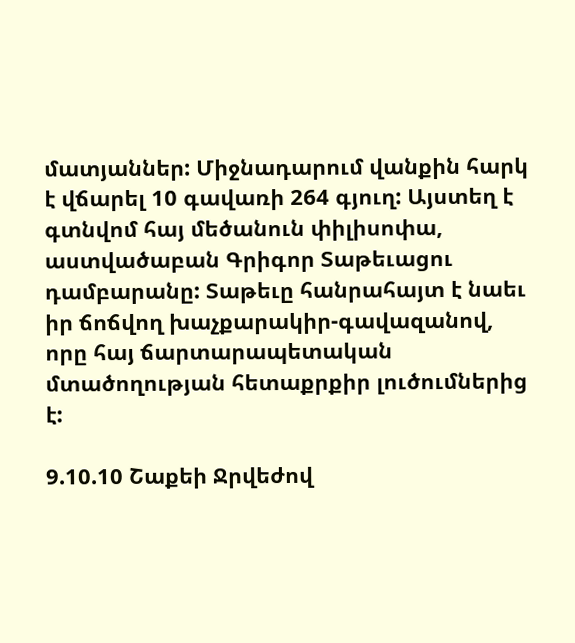մատյաններ: Միջնադարում վանքին հարկ է վճարել 10 գավառի 264 գյուղ: Այստեղ է գտնվոմ հայ մեծանուն փիլիսոփա, աստվածաբան Գրիգոր Տաթեւացու դամբարանը: Տաթեւը հանրահայտ է նաեւ իր ճոճվող խաչքարակիր-գավազանով, որը հայ ճարտարապետական մտածողության հետաքրքիր լուծումներից է:

9.10.10 Շաքեի Ջրվեժով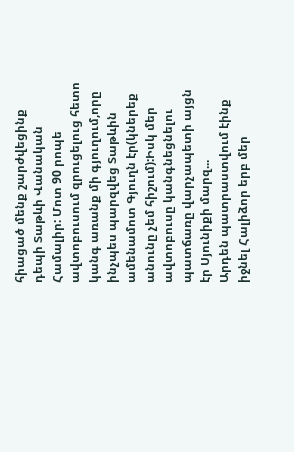հիացած մենք շարժվեցինք դեպի Տաթևի Վանական Համալիր: Մոտ 90 րոպե ավտոբուսում զրուցելուց հետո կանգ առանք մի գյուղում,որը ինչպես պարզվեց Տաթևին ամենամոտ Գյուղն էր(կներեք անունը չեմ հիշում):Իսկ մեր ավտոբուսը կանգնեցնելու պատճառը վարչապետի այցն էր Սյունիքի մարզ...
Արդեն պատրաստվում էինք իջնել Հալիձոր երբ մեր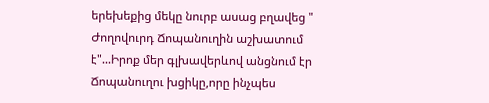երեխեքից մեկը նուրբ ասաց բղավեց " Ժողովուրդ Ճոպանուղին աշխատում է"...Իրոք մեր գլխավերևով անցնում էր Ճոպանուղու խցիկը,որը ինչպես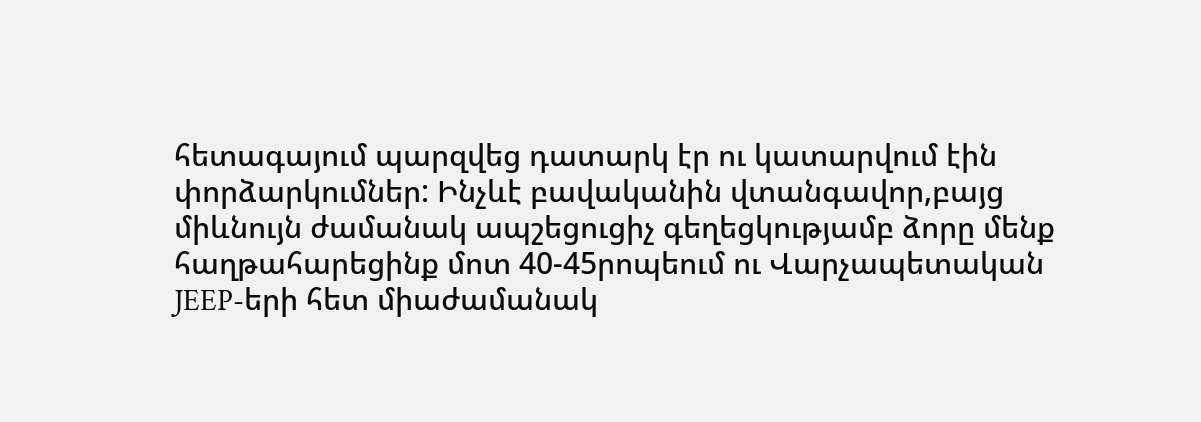հետագայում պարզվեց դատարկ էր ու կատարվում էին փորձարկումներ: Ինչևէ բավականին վտանգավոր,բայց միևնույն ժամանակ ապշեցուցիչ գեղեցկությամբ ձորը մենք հաղթահարեցինք մոտ 40-45րոպեում ու Վարչապետական JEEP-երի հետ միաժամանակ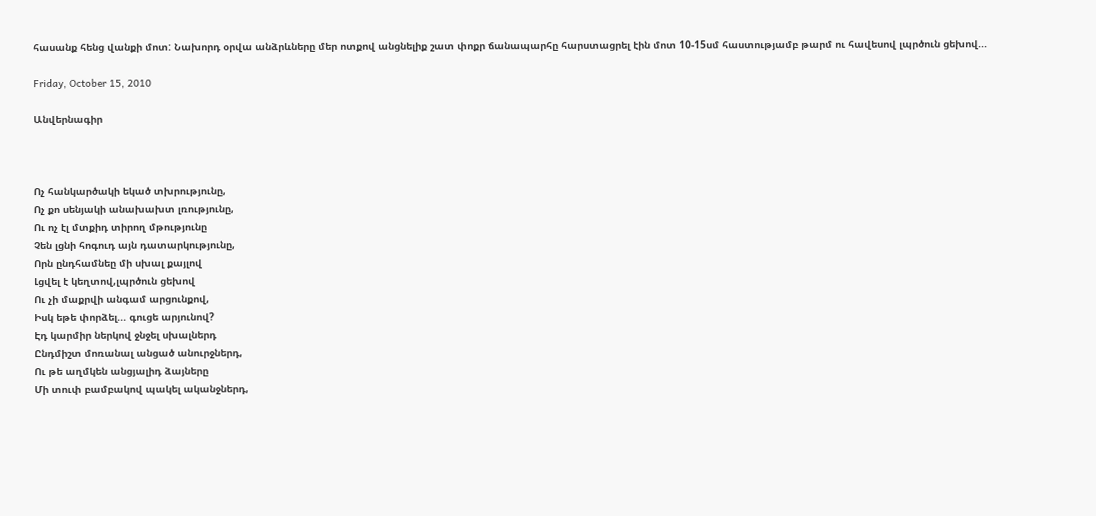հասանք հենց վանքի մոտ: Նախորդ օրվա անձրևները մեր ոտքով անցնելիք շատ փոքր ճանապարհը հարստացրել էին մոտ 10-15սմ հաստությամբ թարմ ու հավեսով լպրծուն ցեխով...

Friday, October 15, 2010

Անվերնագիր



Ոչ հանկարծակի եկած տխրությունը,
Ոչ քո սենյակի անախախտ լռությունը,
Ու ոչ էլ մտքիդ տիրող մթությունը
Չեն լցնի հոգուդ այն դատարկությունը,
Որն ընդհամնեը մի սխալ քայլով
Լցվել է կեղտով,լպրծուն ցեխով
Ու չի մաքրվի անգամ արցունքով,
Իսկ եթե փորձել... գուցե արյունով?
Էդ կարմիր ներկով ջնջել սխալներդ
Ընդմիշտ մոռանալ անցած անուրջներդ,
Ու թե աղմկեն անցյալիդ ձայները
Մի տուփ բամբակով պակել ականջներդ,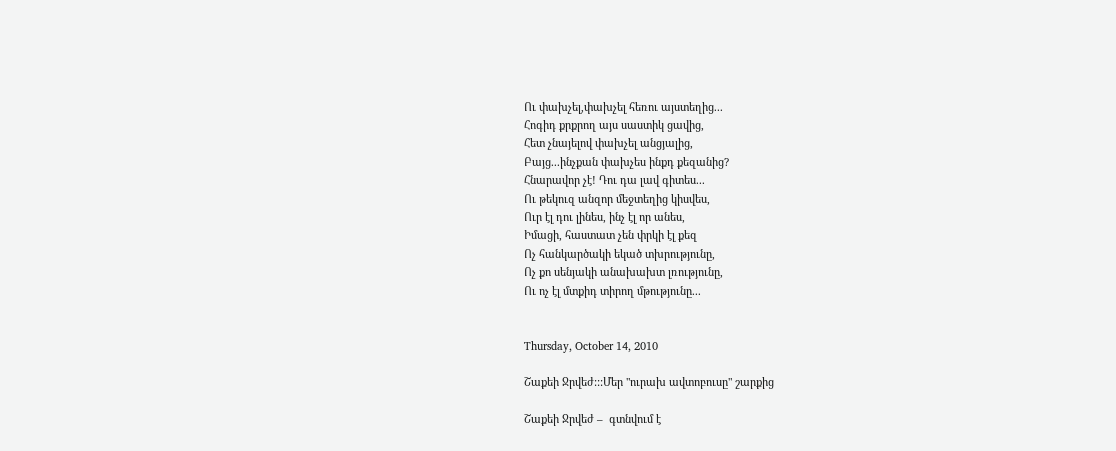Ու փախչել,փախչել հեռու այստեղից...
Հոգիդ քրքրող այս սաստիկ ցավից,
Հետ չնայելով փախչել անցյալից,
Բայց...ինչքան փախչես ինքդ քեզանից?
Հնարավոր չէ! Դու դա լավ գիտես...
Ու թեկուզ անզոր մեջտեղից կիսվես,
Ուր էլ դու լինես, ինչ էլ որ անես,
Իմացի, հաստատ չեն փրկի էլ քեզ
Ոչ հանկարծակի եկած տխրությունը,
Ոչ քո սենյակի անախախտ լռությունը,
Ու ոչ էլ մտքիդ տիրող մթությունը...


Thursday, October 14, 2010

Շաքեի Ջրվեժ:::Մեր "ուրախ ավտոբուսը" շարքից

Շաքեի Ջրվեժ –  գտնվում է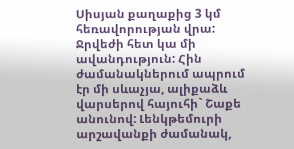Սիսյան քաղաքից 3 կմ հեռավորության վրա: Ջրվեժի հետ կա մի ավանդություն: Հին ժամանակներում ապրում էր մի սևաչյա, ալիքաձև վարսերով հայուհի` Շաքե անունով: Լենկթեմուրի արշավանքի ժամանակ,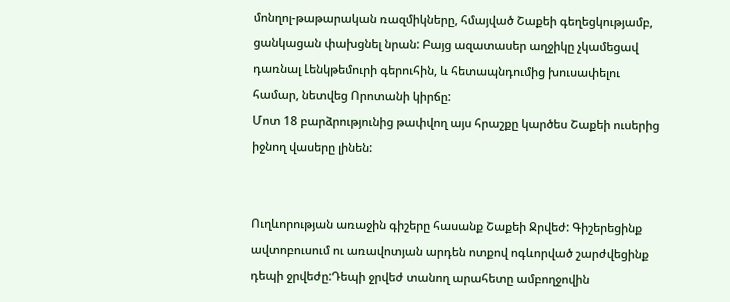մոնղոլ-թաթարական ռազմիկները, հմայված Շաքեի գեղեցկությամբ, ցանկացան փախցնել նրան: Բայց ազատասեր աղջիկը չկամեցավ դառնալ Լենկթեմուրի գերուհին, և հետապնդումից խուսափելու համար, նետվեց Որոտանի կիրճը:
Մոտ 18 բարձրությունից թափվող այս հրաշքը կարծես Շաքեի ուսերից իջնող վասերը լինեն:


Ուղևորության առաջին գիշերը հասանք Շաքեի Ջրվեժ: Գիշերեցինք ավտոբուսում ու առավոտյան արդեն ոտքով ոգևորված շարժվեցինք դեպի ջրվեժը:Դեպի ջրվեժ տանող արահետը ամբողջովին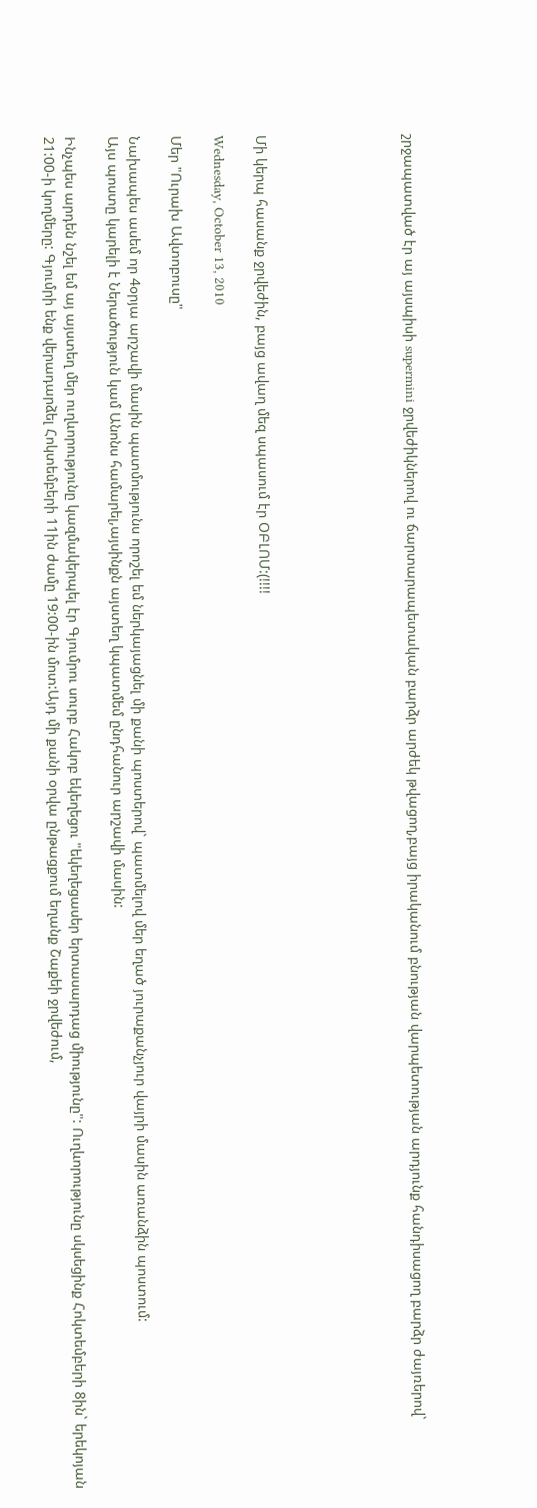շրջապատված էր այ այսպիսի supermini ջրվեժիկներով ու ճարտարապետական բարձր արժեկ թվացող,բայց իրականում բնության վարպետության արդյունք հանդիսացող բարձր ժայռերով`






Մի կերպ հասանք ջրվեժին, բայց ավաղ մեզ սպասում էր ՕԲԼՈՄ:(!!!!

Wednesday, October 13, 2010

Մեր "Ուրախ Ավտոբուսը"

Նախապես ասեմ որ 4օրյա արշավի մասին պատմությունս որոշել եմ ներկայացնել մի քանի պոստերով` պատմելով մեր եղած յուրաքանչյուր վայրի մասին առանձին պոստում:
Այս պոստը կարելի է Ներածություն կամ Անոնս համարել,այսինքն այստեղ կպատմեմ ընդհանուր արշավի մասին:

Ինչպես արդեն նշել եմ այ այստեղ մեր ուղևորությունը կազմակերպել էր Գյումրու սուրբ Հակոբ եկեղեցու "եկեղեցասեր երտասարդաց միությունը": Ուղևորությունը սկսեցինք Հոկտեմբերի 8ին` երեկոյան 21:00-ի կողմերը: Գյումրի ենք վերադարձել Հոկտեմբերի 11ին ժամը 19:00-ին մոտ:Այդ մի քանի օրվա ընթացքում եղանք Շաքեի ջրվեժում,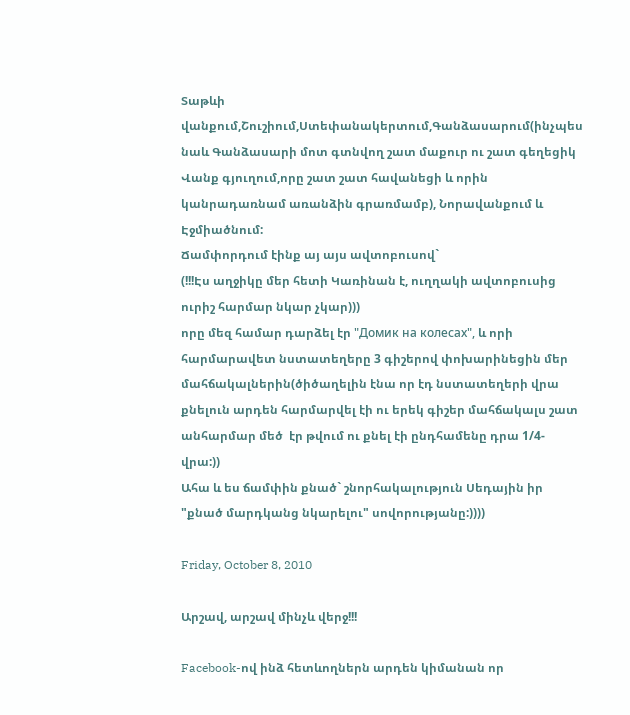Տաթևի վանքում,Շուշիում,Ստեփանակերտում,Գանձասարում(ինչպես նաև Գանձասարի մոտ գտնվող շատ մաքուր ու շատ գեղեցիկ Վանք գյուղում,որը շատ շատ հավանեցի և որին կանրադառնամ առանձին գրառմամբ), Նորավանքում և Էջմիածնում:
Ճամփորդում էինք այ այս ավտոբուսով`
(!!!Էս աղջիկը մեր հետի Կառինան է, ուղղակի ավտոբուսից ուրիշ հարմար նկար չկար)))
որը մեզ համար դարձել էր "Домик на колесах", և որի հարմարավետ նստատեղերը 3 գիշերով փոխարինեցին մեր մահճակալներին(ծիծաղելին էնա որ էդ նստատեղերի վրա քնելուն արդեն հարմարվել էի ու երեկ գիշեր մահճակալս շատ անհարմար մեծ  էր թվում ու քնել էի ընդհամենը դրա 1/4-վրա:))
Ահա և ես ճամփին քնած` շնորհակալություն Սեդային իր "քնած մարդկանց նկարելու" սովորությանը:))))

Friday, October 8, 2010

Արշավ, արշավ մինչև վերջ!!!

Facebook-ով ինձ հետևողներն արդեն կիմանան որ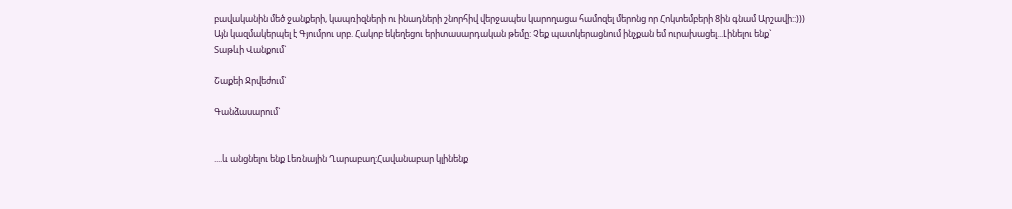բավականին մեծ ջանքերի, կապռիզների ու ինադների շնորհիվ վերջապես կարողացա համոզել մերոնց որ Հոկտեմբերի 8ին գնամ Արշավի::)))
Այն կազմակերպել է Գյումրու սրբ. Հակոբ եկեղեցու երիտասարդական թեմը: Չեք պատկերացնում ինչքան եմ ուրախացել...Լինելու ենք`
Տաթևի Վանքում`

Շաքեի Ջրվեժում`

Գանձասարում`


....և անցնելու ենք Լեռնային Ղարաբաղ:Հավանաբար կլինենք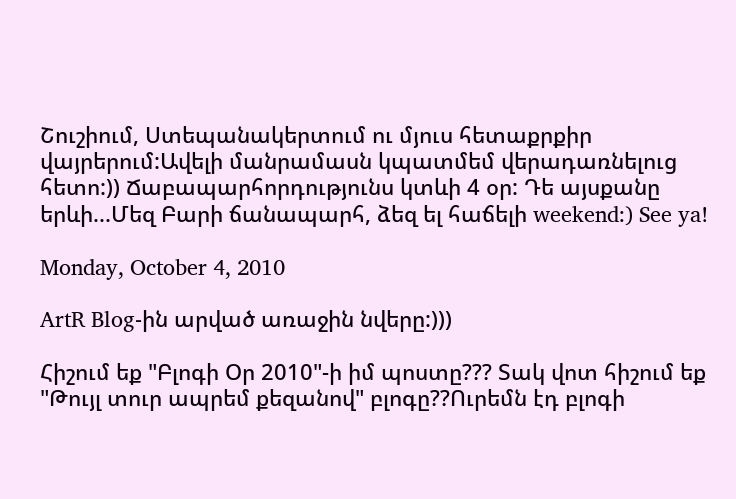Շուշիում, Ստեպանակերտում ու մյուս հետաքրքիր վայրերում:Ավելի մանրամասն կպատմեմ վերադառնելուց հետո:)) Ճաբապարհորդությունս կտևի 4 օր: Դե այսքանը երևի...Մեզ Բարի ճանապարհ, ձեզ ել հաճելի weekend:) See ya!

Monday, October 4, 2010

ArtR Blog-ին արված առաջին նվերը:)))

Հիշում եք "Բլոգի Օր 2010"-ի իմ պոստը??? Տակ վոտ հիշում եք "Թույլ տուր ապրեմ քեզանով" բլոգը??Ուրեմն էդ բլոգի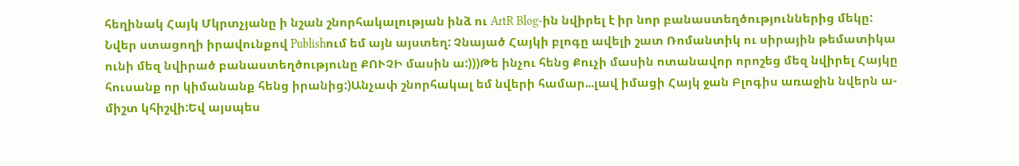հեղինակ Հայկ Մկրտչյանը ի նշան շնորհակալության ինձ ու ArtR Blog-ին նվիրել է իր նոր բանաստեղծություններից մեկը: Նվեր ստացողի իրավունքով Publishում եմ այն այստեղ: Չնայած Հայկի բլոգը ավելի շատ Ռոմանտիկ ու սիրային թեմատիկա ունի մեզ նվիրած բանաստեղծությունը ՔՈՒՉԻ մասին ա:)))Թե ինչու հենց Քուչի մասին ոտանավոր որոշեց մեզ նվիրել Հայկը հուսանք որ կիմանանք հենց իրանից:)Անչափ շնորհակալ եմ նվերի համար...լավ իմացի Հայկ ջան Բլոգիս առաջին նվերն ա- միշտ կհիշվի:Եվ այսպես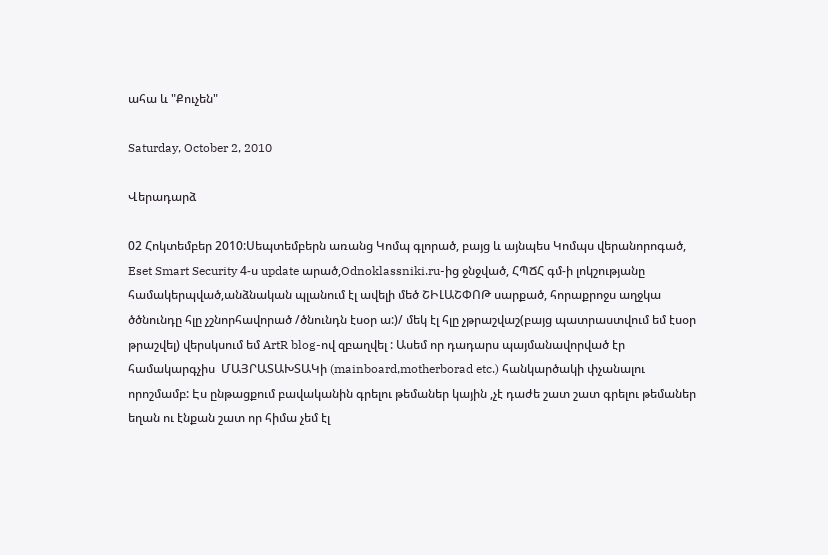ահա և "Քուչեն"

Saturday, October 2, 2010

Վերադարձ

02 Հոկտեմբեր 2010:Սեպտեմբերն առանց Կոմպ գլորած, բայց և այնպես Կոմպս վերանորոգած, Eset Smart Security 4-ս update արած,Odnoklassniki.ru-ից ջնջված, ՀՊՃՀ գմ-ի լոկշությանը համակերպված,անձնական պլանում էլ ավելի մեծ ՇԻԼԱՇՓՈԹ սարքած, հորաքրոջս աղջկա ծծնունդը հլը չշնորհավորած /ծնունդն էսօր ա:)/ մեկ էլ հլը չթրաշվաշ(բայց պատրաստվում եմ էսօր թրաշվել) վերսկսում եմ ArtR blog-ով զբաղվել : Ասեմ որ դադարս պայմանավորված էր համակարգչիս  ՄԱՅՐԱՏԱԽՏԱԿի (mainboard,motherborad etc.) հանկարծակի փչանալու որոշմամբ: Էս ընթացքում բավականին գրելու թեմաներ կային ,չէ դաժե շատ շատ գրելու թեմաներ եղան ու էնքան շատ որ հիմա չեմ էլ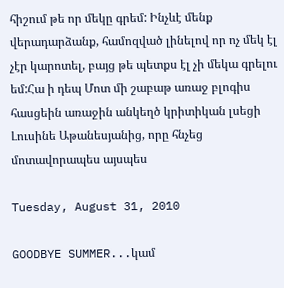հիշում թե որ մեկը գրեմ: Ինչևէ մենք վերադարձանք, համոզված լինելով որ ոչ մեկ էլ չէր կարոտել, բայց թե պետքս էլ չի մեկա գրելու եմ:Հա ի դեպ Մոտ մի շաբաթ առաջ բլոգիս հասցեին առաջին անկեղծ կրիտիկան լսեցի Լուսինե Աթանեսյանից, որը հնչեց մոտավորապես այսպես

Tuesday, August 31, 2010

GOODBYE SUMMER...կամ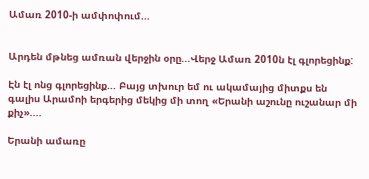Ամառ 2010-ի ամփոփում...


Արդեն մթնեց ամռան վերջին օրը...Վերջ Ամառ 2010ն էլ գլորեցինք:

Էն էլ ոնց գլորեցինք... Բայց տխուր եմ ու ակամայից միտքս են գալիս Արամոի երգերից մեկից մի տող «Երանի աշունը ուշանար մի քիչ»....

Երանի ամառը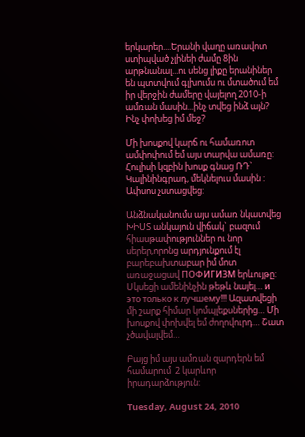երկարեր....Երանի վաղը առավոտ ստիպված չլինեի ժամը 8ին արթնանալ...ու սենց լիքը երանիներ են պտտվում գլխումս ու մտածում եմ իր վերջին ժամերը վայելող 2010-ի ամռան մասին...ինչ տվեց ինձ այն? Ինչ փոխեց իմ մեջ?

Մի խոսքով կարճ ու համառոտ ամփոփում եմ այս տարվա ամառը:
Հուլիսի կզբին խոսք գնաց ՌԴ` Կալինինգրադ, մեկնելուս մասին : Ափսոս չստացվեց:

Անձնականումս այս ամառ նկատվեց ԽԻՍՏ անկայուն վիճակ` բազում հիասթափություններ ու նոր սերեր,որոնց արդյունքում էլ բարեբախտաբար իմ մոտ առաջացավ ПОФИГИЗМ երևույթը: Սկսեցի ամենինչին թեթև նայել… и это только к лучшему!!! Ազատվեցի մի շարք հիմար կոմպլեքսներից… Մի խոսքով փոխվել եմ ժողովուրդ… Շատ չծավալվեմ…

Բայց իմ այս ամռան զարդերն եմ  համարում  2 կարևոր իրադարձություն:

Tuesday, August 24, 2010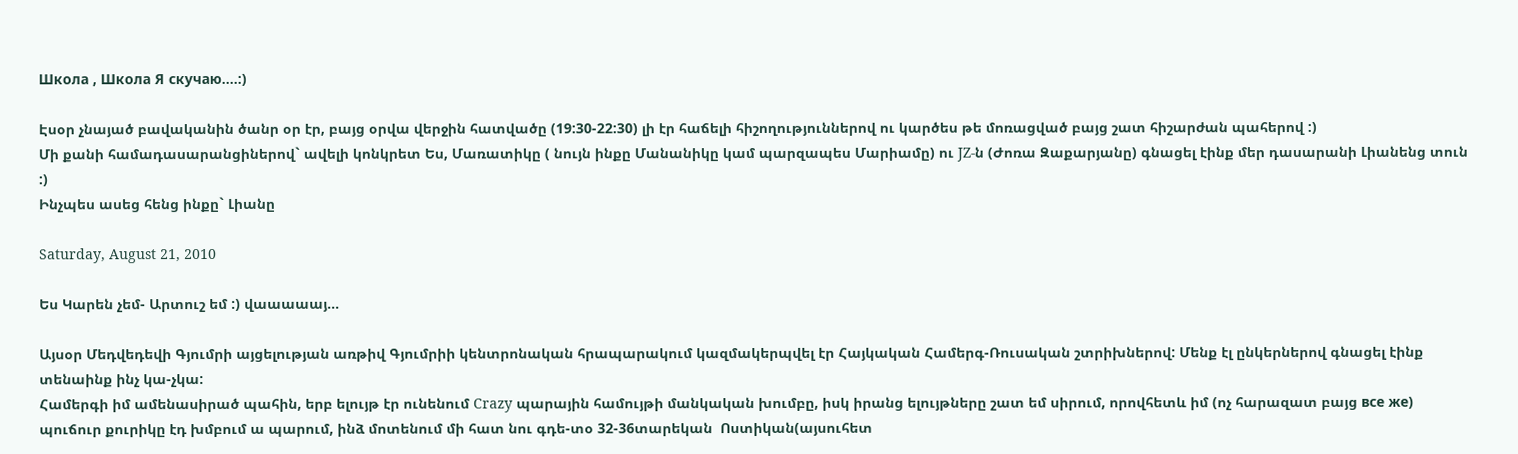Школа , Школа Я скучаю....:)

Էսօր չնայած բավականին ծանր օր էր, բայց օրվա վերջին հատվածը (19:30-22:30) լի էր հաճելի հիշողություններով ու կարծես թե մոռացված բայց շատ հիշարժան պահերով :)
Մի քանի համադասարանցիներով` ավելի կոնկրետ Ես, Մառատիկը ( նույն ինքը Մանանիկը կամ պարզապես Մարիամը) ու JZ-ն (Ժոռա Զաքարյանը) գնացել էինք մեր դասարանի Լիանենց տուն :)
Ինչպես ասեց հենց ինքը` Լիանը

Saturday, August 21, 2010

Ես Կարեն չեմ- Արտուշ եմ :) վաաաաայ...

Այսօր Մեդվեդեվի Գյումրի այցելության առթիվ Գյումրիի կենտրոնական հրապարակում կազմակերպվել էր Հայկական Համերգ-Ռուսական շտրիխներով: Մենք էլ ընկերներով գնացել էինք տենաինք ինչ կա-չկա:
Համերգի իմ ամենասիրած պահին, երբ ելույթ էր ունենում Crazy պարային համույթի մանկական խումբը, իսկ իրանց ելույթները շատ եմ սիրում, որովհետև իմ (ոչ հարազատ բայց все же) պուճուր քուրիկը էդ խմբում ա պարում, ինձ մոտենում մի հատ նու գդե-տօ 32-36տարեկան  Ոստիկան(այսուհետ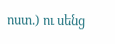ոստ.) ու սենց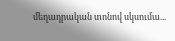մեղադրական տոնով սկսումա...